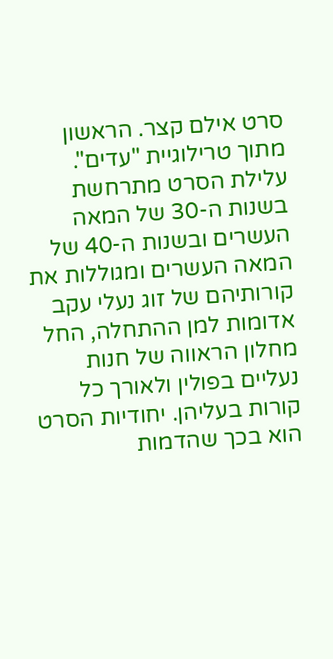סרט אילם קצר. הראשון מתוך טרילוגיית "עדים". עלילת הסרט מתרחשת בשנות ה-30 של המאה העשרים ובשנות ה-40 של המאה העשרים ומגוללות את קורותיהם של זוג נעלי עקב אדומות למן ההתחלה, החל מחלון הראווה של חנות נעליים בפולין ולאורך כל קורות בעליהן. יחודיות הסרט הוא בכך שהדמות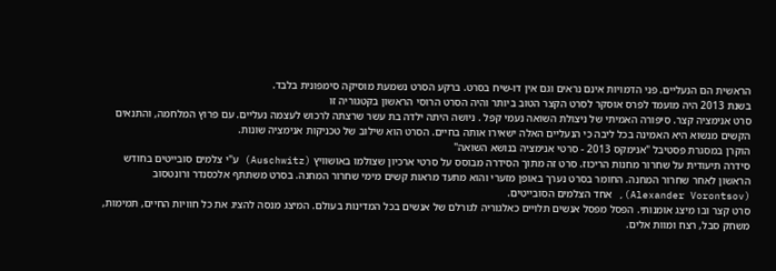הראשית הם הנעליים. פני הדמויות אינם נראים וגם אין דו-שיח בסרט. ברקע הסרט נשמעת מוסיקה סימפונית בלבד.
בשנת 2013 היה מועמד לפרס אוסקר לסרט הקצר הטוב ביותר והיה הסרט הרוסי הראשון בקטגוריה זו
סרט אנימציה קצר. סיפורה האמיתי של ניצולת השואה נעמי קפל . ניושה היתה ילדה בת עשר שרצתה לרכוש לעצמה נעליים. עם פרוץ המלחמה, והתנאים הקשים מנשוא היא האמינה בכל ליבה כי הנעליים האלה ישאירו אותה בחיים. הסרט הוא שילוב של טכניקות אנימציה שונות.
הוקרן במסגרת פסטיבל "אנימקס 2013 - סרטי אנימציה בנושא השואה"
סידרה תיעודית על שחרור מחנות הריכוז. סרט זה מתוך הסידרה מבוסס על סרטי ארכיון שצולמו באושוויץ (Auschwitz) ע"י צלמים סובייטים בחודש הראשון לאחר שחרור המחנה. החומר בסרט נערך באופן מזערי והוא מתעד מראות קשים מימי שחרור המחנה. בסרט משתתף אלכסנדר ורונטסוב (Alexander Vorontsov), אחד הצלמים הסובייטים.
סרט קצר ובו מיצג אומנותי. הפסל מפסל אנשים תלויים כאלגוריה לגורלם של אנשים בכל המדינות בעולם. המיצג מנסה להציג את כל חוויות החיים, תמימות, משחק סבל, רצח ומוות אלים.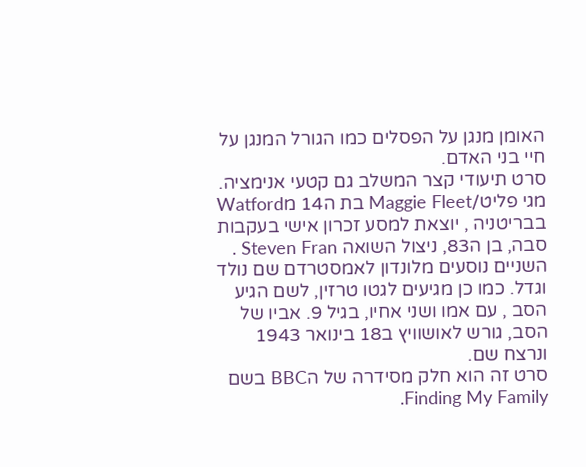האומן מנגן על הפסלים כמו הגורל המנגן על חיי בני האדם.
סרט תיעודי קצר המשלב גם קטעי אנימציה. מגי פליט/Maggie Fleet בת ה14 מWatford בבריטניה , יוצאת למסע זכרון אישי בעקבות סבה, בן ה83, ניצול השואה Steven Fran . השניים נוסעים מלונדון לאמסטרדם שם נולד וגדל. כמו כן מגיעים לגטו טרזין, לשם הגיע הסב , עם אמו ושני אחיו, בגיל 9. אביו של הסב, גורש לאושוויץ ב18 בינואר 1943 ונרצח שם.
סרט זה הוא חלק מסידרה של הBBC בשם Finding My Family.